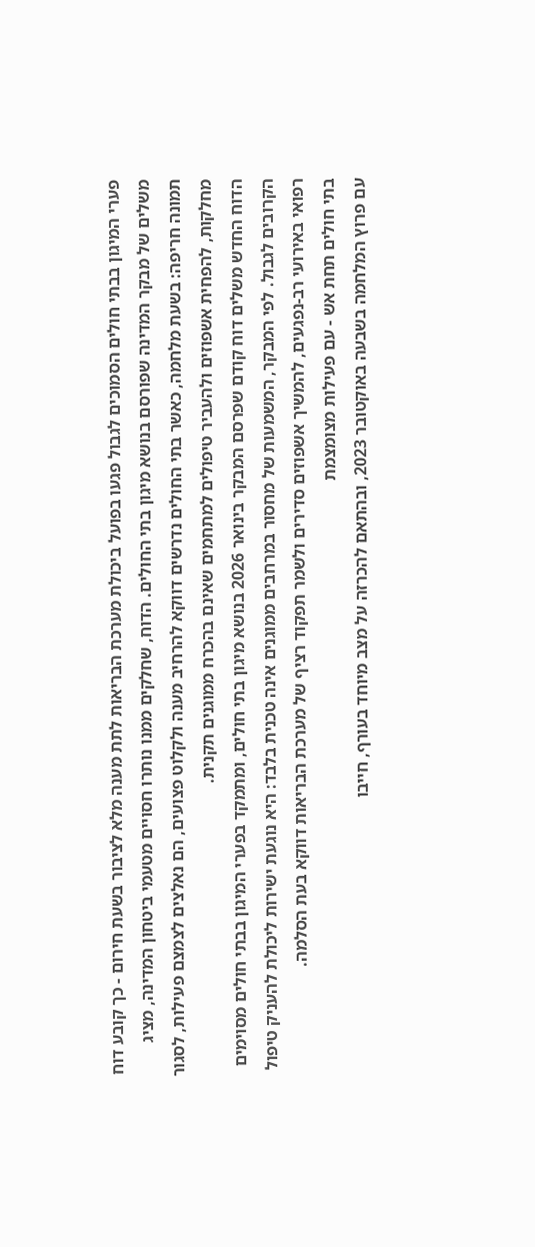פערי המיגון בבתי חולים הסמוכים לגבול פגעו בפועל ביכולת מערכת הבריאות לתת מענה מלא לציבור בשעת חירום - כך קובע דוח משלים של מבקר המדינה שפורסם בנושא מיגון בתי החולים. הדוח, שחלקים ממנו נותרו חסויים מטעמי ביטחון המדינה, מציג תמונה חריפה: בשעת מלחמה, כאשר בתי החולים נדרשים דווקא להרחיב מענה ולקלוט פצועים, הם נאלצים לצמצם פעילות, לסגור מחלקות, להפחית אשפוזים ולהעביר טיפולים למתחמים שאינם בהכרח ממוגנים תקנית.
הדוח החדש משלים דוח קודם שפרסם המבקר בינואר 2026 בנושא מיגון בתי חולים, ומתמקד בפערי המיגון בבתי חולים מסוימים הקרובים לגבול. לפי המבקר, המשמעות של מחסור במרחבים ממוגנים אינה טכנית בלבד: היא נוגעת ישירות ליכולת להעניק טיפול רפואי באירועי רב-נפגעים, להמשיך אשפוזים סדירים ולשמר תפקוד רציף של מערכת הבריאות דווקא בעת הסלמה.
בתי חולים תחת אש - עם פעילות מצומצמת
עם פרוץ המלחמה בשבעה באוקטובר 2023, ובהתאם להכרזה על מצב מיוחד בעורף, חייבו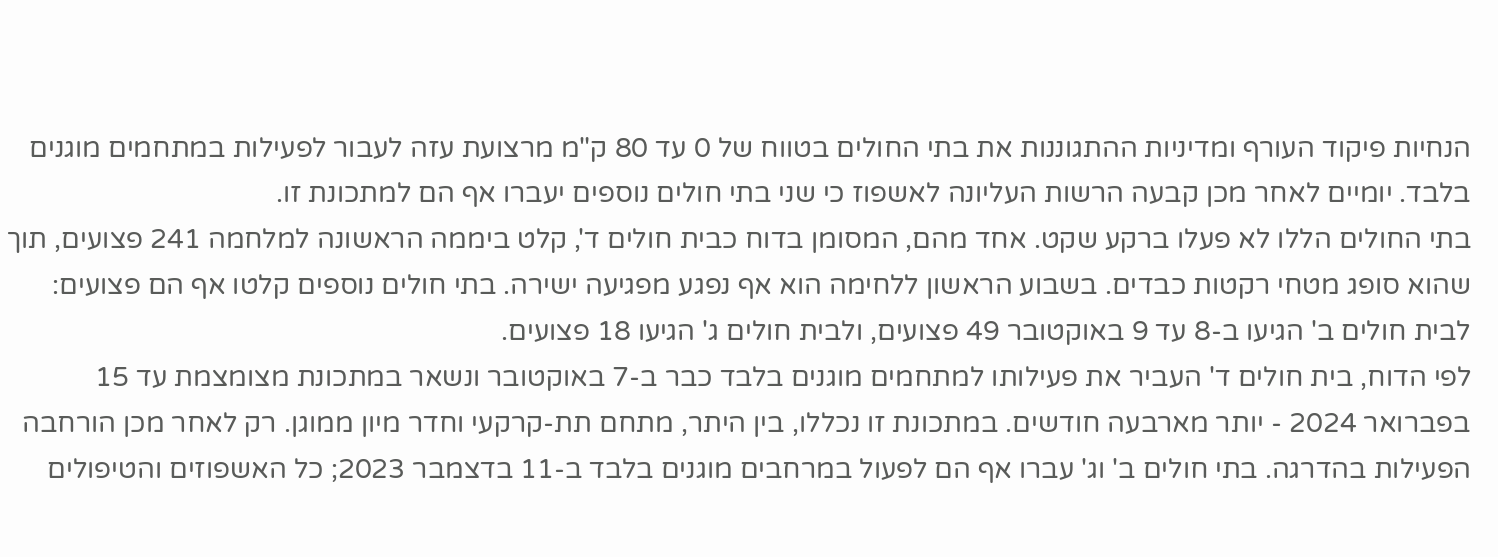הנחיות פיקוד העורף ומדיניות ההתגוננות את בתי החולים בטווח של 0 עד 80 ק"מ מרצועת עזה לעבור לפעילות במתחמים מוגנים בלבד. יומיים לאחר מכן קבעה הרשות העליונה לאשפוז כי שני בתי חולים נוספים יעברו אף הם למתכונת זו.
בתי החולים הללו לא פעלו ברקע שקט. אחד מהם, המסומן בדוח כבית חולים ד', קלט ביממה הראשונה למלחמה 241 פצועים, תוך שהוא סופג מטחי רקטות כבדים. בשבוע הראשון ללחימה הוא אף נפגע מפגיעה ישירה. בתי חולים נוספים קלטו אף הם פצועים: לבית חולים ב' הגיעו ב-8 עד 9 באוקטובר 49 פצועים, ולבית חולים ג' הגיעו 18 פצועים.
לפי הדוח, בית חולים ד' העביר את פעילותו למתחמים מוגנים בלבד כבר ב-7 באוקטובר ונשאר במתכונת מצומצמת עד 15 בפברואר 2024 - יותר מארבעה חודשים. במתכונת זו נכללו, בין היתר, מתחם תת-קרקעי וחדר מיון ממוגן. רק לאחר מכן הורחבה הפעילות בהדרגה. בתי חולים ב' וג' עברו אף הם לפעול במרחבים מוגנים בלבד ב-11 בדצמבר 2023; כל האשפוזים והטיפולים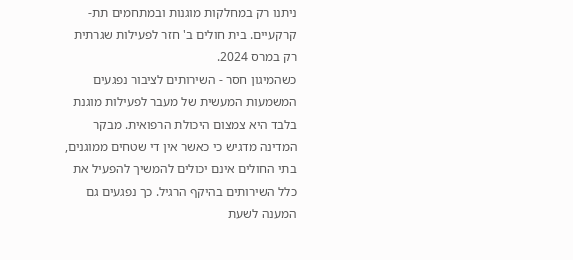ניתנו רק במחלקות מוגנות ובמתחמים תת-קרקעיים. בית חולים ב' חזר לפעילות שגרתית רק במרס 2024.
כשהמיגון חסר - השירותים לציבור נפגעים
המשמעות המעשית של מעבר לפעילות מוגנת בלבד היא צמצום היכולת הרפואית. מבקר המדינה מדגיש כי כאשר אין די שטחים ממוגנים, בתי החולים אינם יכולים להמשיך להפעיל את כלל השירותים בהיקף הרגיל. כך נפגעים גם המענה לשעת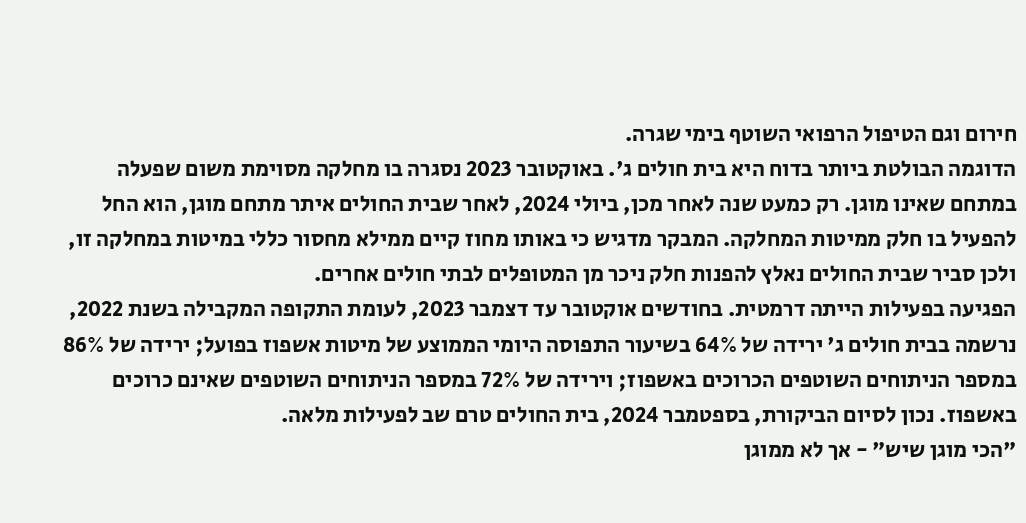חירום וגם הטיפול הרפואי השוטף בימי שגרה.
הדוגמה הבולטת ביותר בדוח היא בית חולים ג'. באוקטובר 2023 נסגרה בו מחלקה מסוימת משום שפעלה במתחם שאינו מוגן. רק כמעט שנה לאחר מכן, ביולי 2024, לאחר שבית החולים איתר מתחם מוגן, הוא החל להפעיל בו חלק ממיטות המחלקה. המבקר מדגיש כי באותו מחוז קיים ממילא מחסור כללי במיטות במחלקה זו, ולכן סביר שבית החולים נאלץ להפנות חלק ניכר מן המטופלים לבתי חולים אחרים.
הפגיעה בפעילות הייתה דרמטית. בחודשים אוקטובר עד דצמבר 2023, לעומת התקופה המקבילה בשנת 2022, נרשמה בבית חולים ג' ירידה של 64% בשיעור התפוסה היומי הממוצע של מיטות אשפוז בפועל; ירידה של 86% במספר הניתוחים השוטפים הכרוכים באשפוז; וירידה של 72% במספר הניתוחים השוטפים שאינם כרוכים באשפוז. נכון לסיום הביקורת, בספטמבר 2024, בית החולים טרם שב לפעילות מלאה.
"הכי מוגן שיש" - אך לא ממוגן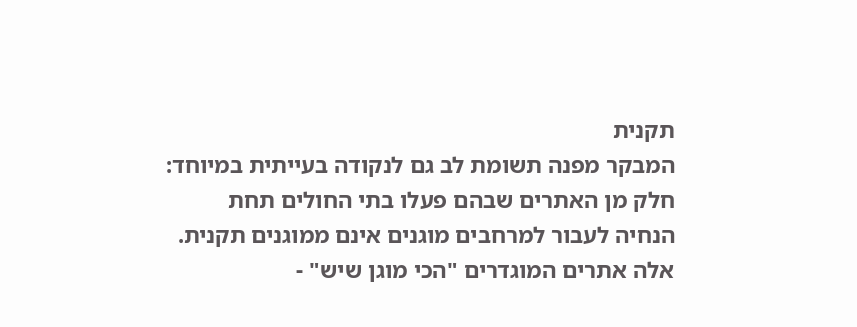תקנית
המבקר מפנה תשומת לב גם לנקודה בעייתית במיוחד: חלק מן האתרים שבהם פעלו בתי החולים תחת הנחיה לעבור למרחבים מוגנים אינם ממוגנים תקנית. אלה אתרים המוגדרים "הכי מוגן שיש" -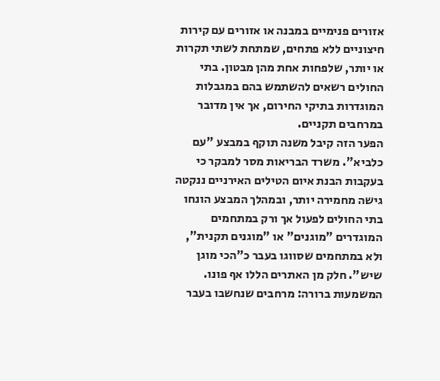אזורים פנימיים במבנה או אזורים עם קירות חיצוניים ללא פתחים, שמתחת לשתי תקרות או יותר, שלפחות אחת מהן מבטון. בתי החולים רשאים להשתמש בהם במגבלות המוגדרות בתיקי החירום, אך אין מדובר במרחבים תקניים.
הפער הזה קיבל משנה תוקף במבצע "עם כלביא". משרד הבריאות מסר למבקר כי בעקבות הבנת איום הטילים האירניים ננקטה גישה מחמירה יותר, ובמהלך המבצע הונחו בתי החולים לפעול אך ורק במתחמים המוגדרים "מוגנים" או "מוגנים תקנית", ולא במתחמים שסווגו בעבר כ"הכי מוגן שיש". חלק מן האתרים הללו אף פונו.
המשמעות ברורה: מרחבים שנחשבו בעבר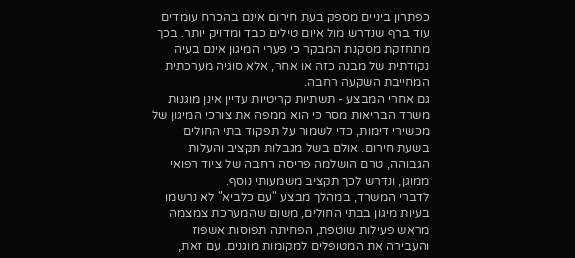כפתרון ביניים מספק בעת חירום אינם בהכרח עומדים עוד ברף שנדרש מול איום טילים כבד ומדויק יותר. בכך מתחזקת מסקנת המבקר כי פערי המיגון אינם בעיה נקודתית של מבנה כזה או אחר, אלא סוגיה מערכתית המחייבת השקעה רחבה.
גם אחרי המבצע - תשתיות קריטיות עדיין אינן מוגנות
משרד הבריאות מסר כי הוא ממפה את צורכי המיגון של מכשירי דימות, כדי לשמור על תפקוד בתי החולים בשעת חירום. אולם בשל מגבלות תקציב והעלות הגבוהה, טרם הושלמה פריסה רחבה של ציוד רפואי ממוגן, ונדרש לכך תקציב משמעותי נוסף.
לדברי המשרד, במהלך מבצע "עם כלביא" לא נרשמו בעיות מיגון בבתי החולים, משום שהמערכת צמצמה מראש פעילות שוטפת, הפחיתה תפוסות אשפוז והעבירה את המטופלים למקומות מוגנים. עם זאת,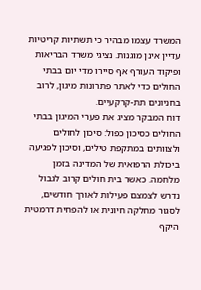המשרד עצמו מבהיר כי תשתיות קריטיות עדיין אינן מוגנות. נציגי משרד הבריאות ופיקוד העורף אף סיירו מדי יום בבתי החולים כדי לאתר פתרונות מיגון, לרוב בחניונים תת-קרקעיים.
דוח המבקר מציג את פערי המיגון בבתי החולים כסיכון כפול: סיכון לחולים ולצוותים במתקפת טילים, וסיכון לפגיעה ביכולת הרפואית של המדינה בזמן מלחמה. כאשר בית חולים קרוב לגבול נדרש לצמצם פעילות לאורך חודשים, לסגור מחלקה חיונית או להפחית דרמטית היקף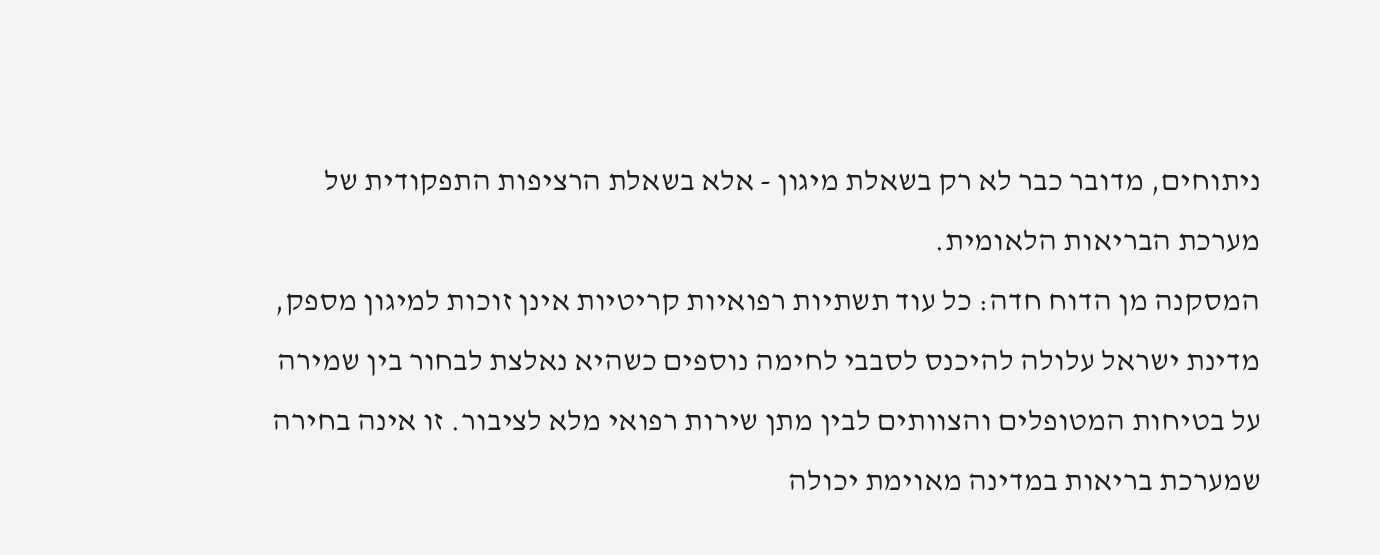ניתוחים, מדובר כבר לא רק בשאלת מיגון - אלא בשאלת הרציפות התפקודית של מערכת הבריאות הלאומית.
המסקנה מן הדוח חדה: כל עוד תשתיות רפואיות קריטיות אינן זוכות למיגון מספק, מדינת ישראל עלולה להיכנס לסבבי לחימה נוספים כשהיא נאלצת לבחור בין שמירה על בטיחות המטופלים והצוותים לבין מתן שירות רפואי מלא לציבור. זו אינה בחירה שמערכת בריאות במדינה מאוימת יכולה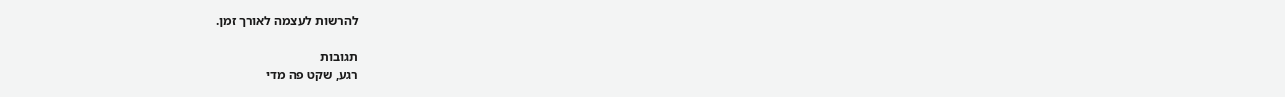להרשות לעצמה לאורך זמן.

תגובות
רגע, שקט פה מדי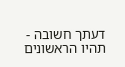דעתך חשובה - תהיו הראשונים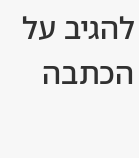להגיב על הכתבה